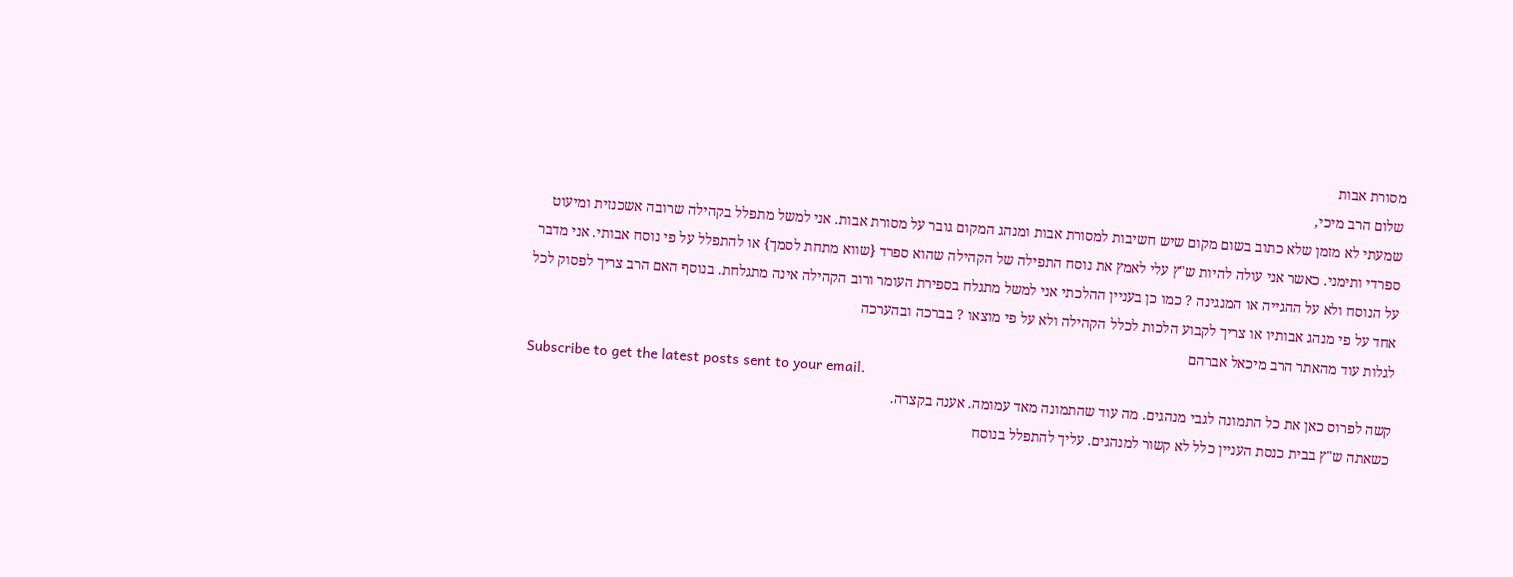מסורת אבות
שלום הרב מיכי,
שמעתי לא מזמן שלא כתוב בשום מקום שיש חשיבות למסורת אבות ומנהג המקום גובר על מסורת אבות. אני למשל מתפלל בקהילה שרובה אשכנזית ומיעוט ספרדי ותימני. כאשר אני עולה להיות ש"ץ עלי לאמץ את נוסח התפילה של הקהילה שהוא ספרד {שווא מתחת לסמך} או להתפלל על פי נוסח אבותי. אני מדבר על הנוסח ולא על ההגייה או המנגינה ? כמו כן בעניין ההלכתי אני למשל מתגלח בספירת העומר ורוב הקהילה אינה מתגלחת. בנוסף האם הרב צריך לפסוק לכל אחד על פי מנהג אבותיו או צריך לקבוע הלכות לכלל הקהילה ולא על פי מוצאו ? בברכה ובהערכה
לגלות עוד מהאתר הרב מיכאל אברהם
Subscribe to get the latest posts sent to your email.
קשה לפרוס כאן את כל התמונה לגבי מנהגים. מה עוד שהתמונה מאד עמומה. אענה בקצרה.
כשאתה ש"ץ בבית כנסת העניין כלל לא קשור למנהגים. עליך להתפלל בנוסח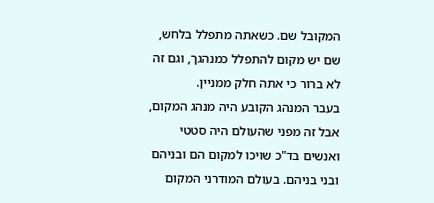המקובל שם. כשאתה מתפלל בלחש, שם יש מקום להתפלל כמנהגך, וגם זה לא ברור כי אתה חלק ממניין.
בעבר המנהג הקובע היה מנהג המקום, אבל זה מפני שהעולם היה סטטי ואנשים בד"כ שויכו למקום הם ובניהם ובני בניהם. בעולם המודרני המקום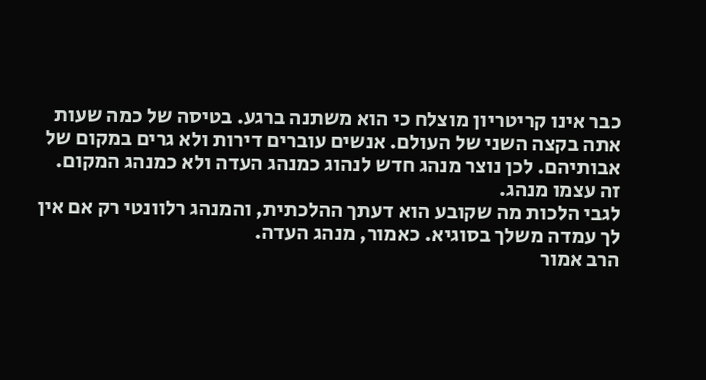כבר אינו קריטריון מוצלח כי הוא משתנה ברגע. בטיסה של כמה שעות אתה בקצה השני של העולם. אנשים עוברים דירות ולא גרים במקום של אבותיהם. לכן נוצר מנהג חדש לנהוג כמנהג העדה ולא כמנהג המקום. זה עצמו מנהג.
לגבי הלכות מה שקובע הוא דעתך ההלכתית, והמנהג רלוונטי רק אם אין לך עמדה משלך בסוגיא. כאמור, מנהג העדה.
הרב אמור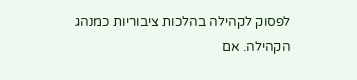לפסוק לקהילה בהלכות ציבוריות כמנהג הקהילה. אם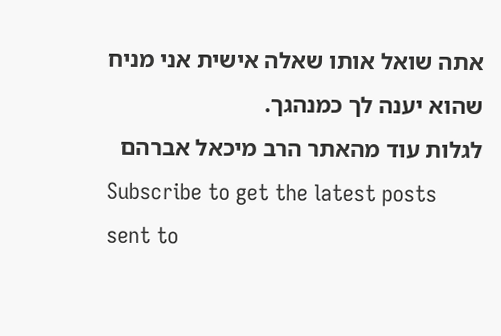אתה שואל אותו שאלה אישית אני מניח שהוא יענה לך כמנהגך.
לגלות עוד מהאתר הרב מיכאל אברהם
Subscribe to get the latest posts sent to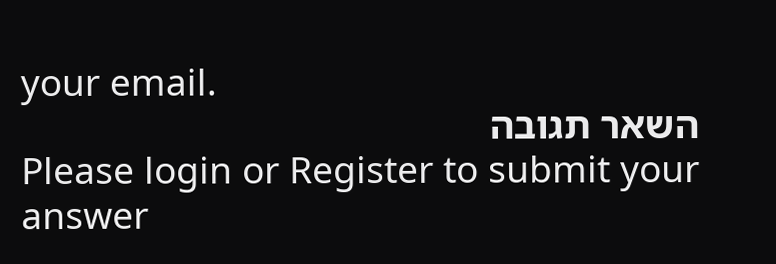your email.
השאר תגובה
Please login or Register to submit your answer